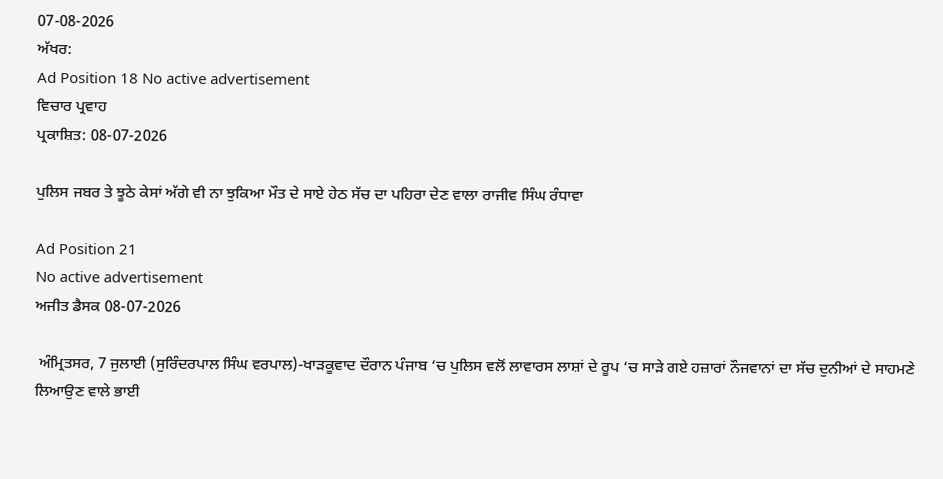07-08-2026
ਅੱਖਰ:
Ad Position 18 No active advertisement
ਵਿਚਾਰ ਪ੍ਰਵਾਹ
ਪ੍ਰਕਾਸ਼ਿਤ: 08-07-2026

ਪੁਲਿਸ ਜਬਰ ਤੇ ਝੂਠੇ ਕੇਸਾਂ ਅੱਗੇ ਵੀ ਨਾ ਝੁਕਿਆ ਮੌਤ ਦੇ ਸਾਏ ਹੇਠ ਸੱਚ ਦਾ ਪਹਿਰਾ ਦੇਣ ਵਾਲਾ ਰਾਜੀਵ ਸਿੰਘ ਰੰਧਾਵਾ

Ad Position 21
No active advertisement
ਅਜੀਤ ਡੈਸਕ 08-07-2026

 ਅੰਮ੍ਰਿਤਸਰ, 7 ਜੁਲਾਈ (ਸੁਰਿੰਦਰਪਾਲ ਸਿੰਘ ਵਰਪਾਲ)-ਖਾੜਕੂਵਾਦ ਦੌਰਾਨ ਪੰਜਾਬ ‘ਚ ਪੁਲਿਸ ਵਲੋਂ ਲਾਵਾਰਸ ਲਾਸ਼ਾਂ ਦੇ ਰੂਪ ‘ਚ ਸਾੜੇ ਗਏ ਹਜ਼ਾਰਾਂ ਨੌਜਵਾਨਾਂ ਦਾ ਸੱਚ ਦੁਨੀਆਂ ਦੇ ਸਾਹਮਣੇ ਲਿਆਉਣ ਵਾਲੇ ਭਾਈ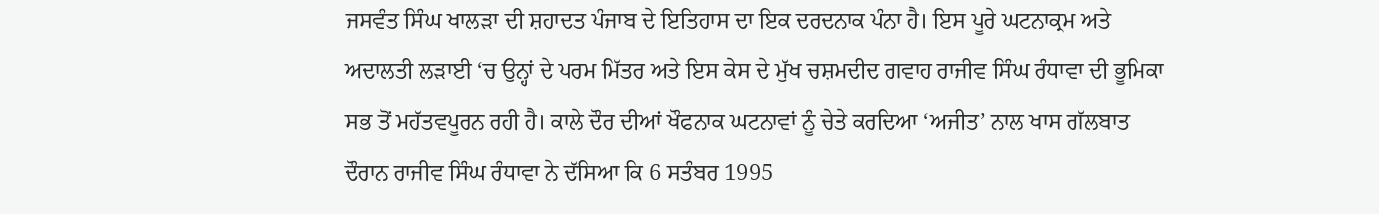ਜਸਵੰਤ ਸਿੰਘ ਖਾਲੜਾ ਦੀ ਸ਼ਹਾਦਤ ਪੰਜਾਬ ਦੇ ਇਤਿਹਾਸ ਦਾ ਇਕ ਦਰਦਨਾਕ ਪੰਨਾ ਹੈ। ਇਸ ਪੂਰੇ ਘਟਨਾਕ੍ਰਮ ਅਤੇ ਅਦਾਲਤੀ ਲੜਾਈ ‘ਚ ਉਨ੍ਹਾਂ ਦੇ ਪਰਮ ਮਿੱਤਰ ਅਤੇ ਇਸ ਕੇਸ ਦੇ ਮੁੱਖ ਚਸ਼ਮਦੀਦ ਗਵਾਹ ਰਾਜੀਵ ਸਿੰਘ ਰੰਧਾਵਾ ਦੀ ਭੂਮਿਕਾ ਸਭ ਤੋਂ ਮਹੱਤਵਪੂਰਨ ਰਹੀ ਹੈ। ਕਾਲੇ ਦੌਰ ਦੀਆਂ ਖੌਫਨਾਕ ਘਟਨਾਵਾਂ ਨੂੰ ਚੇਤੇ ਕਰਦਿਆ ‘ਅਜੀਤ’ ਨਾਲ ਖਾਸ ਗੱਲਬਾਤ ਦੌਰਾਨ ਰਾਜੀਵ ਸਿੰਘ ਰੰਧਾਵਾ ਨੇ ਦੱਸਿਆ ਕਿ 6 ਸਤੰਬਰ 1995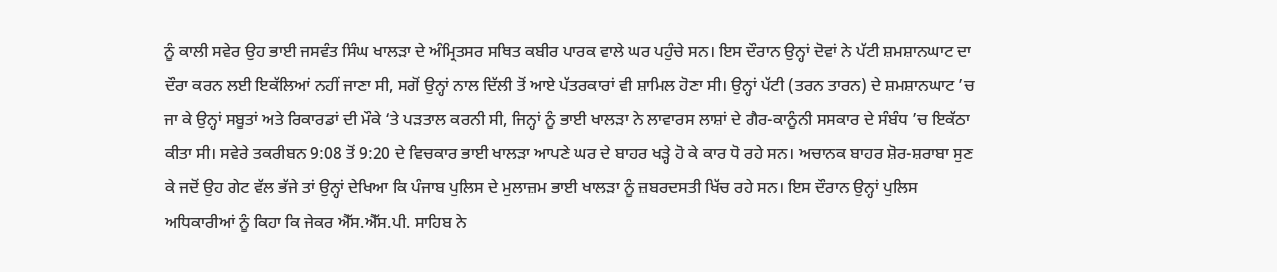ਨੂੰ ਕਾਲੀ ਸਵੇਰ ਉਹ ਭਾਈ ਜਸਵੰਤ ਸਿੰਘ ਖਾਲੜਾ ਦੇ ਅੰਮ੍ਰਿਤਸਰ ਸਥਿਤ ਕਬੀਰ ਪਾਰਕ ਵਾਲੇ ਘਰ ਪਹੁੰਚੇ ਸਨ। ਇਸ ਦੌਰਾਨ ਉਨ੍ਹਾਂ ਦੋਵਾਂ ਨੇ ਪੱਟੀ ਸ਼ਮਸ਼ਾਨਘਾਟ ਦਾ ਦੌਰਾ ਕਰਨ ਲਈ ਇਕੱਲਿਆਂ ਨਹੀਂ ਜਾਣਾ ਸੀ, ਸਗੋਂ ਉਨ੍ਹਾਂ ਨਾਲ ਦਿੱਲੀ ਤੋਂ ਆਏ ਪੱਤਰਕਾਰਾਂ ਵੀ ਸ਼ਾਮਿਲ ਹੋਣਾ ਸੀ। ਉਨ੍ਹਾਂ ਪੱਟੀ (ਤਰਨ ਤਾਰਨ) ਦੇ ਸ਼ਮਸ਼ਾਨਘਾਟ ’ਚ ਜਾ ਕੇ ਉਨ੍ਹਾਂ ਸਬੂਤਾਂ ਅਤੇ ਰਿਕਾਰਡਾਂ ਦੀ ਮੌਕੇ ‘ਤੇ ਪੜਤਾਲ ਕਰਨੀ ਸੀ, ਜਿਨ੍ਹਾਂ ਨੂੰ ਭਾਈ ਖਾਲੜਾ ਨੇ ਲਾਵਾਰਸ ਲਾਸ਼ਾਂ ਦੇ ਗੈਰ-ਕਾਨੂੰਨੀ ਸਸਕਾਰ ਦੇ ਸੰਬੰਧ ’ਚ ਇਕੱਠਾ ਕੀਤਾ ਸੀ। ਸਵੇਰੇ ਤਕਰੀਬਨ 9:08 ਤੋਂ 9:20 ਦੇ ਵਿਚਕਾਰ ਭਾਈ ਖਾਲੜਾ ਆਪਣੇ ਘਰ ਦੇ ਬਾਹਰ ਖੜ੍ਹੇ ਹੋ ਕੇ ਕਾਰ ਧੋ ਰਹੇ ਸਨ। ਅਚਾਨਕ ਬਾਹਰ ਸ਼ੋਰ-ਸ਼ਰਾਬਾ ਸੁਣ ਕੇ ਜਦੋਂ ਉਹ ਗੇਟ ਵੱਲ ਭੱਜੇ ਤਾਂ ਉਨ੍ਹਾਂ ਦੇਖਿਆ ਕਿ ਪੰਜਾਬ ਪੁਲਿਸ ਦੇ ਮੁਲਾਜ਼ਮ ਭਾਈ ਖਾਲੜਾ ਨੂੰ ਜ਼ਬਰਦਸਤੀ ਖਿੱਚ ਰਹੇ ਸਨ। ਇਸ ਦੌਰਾਨ ਉਨ੍ਹਾਂ ਪੁਲਿਸ ਅਧਿਕਾਰੀਆਂ ਨੂੰ ਕਿਹਾ ਕਿ ਜੇਕਰ ਐੱਸ.ਐੱਸ.ਪੀ. ਸਾਹਿਬ ਨੇ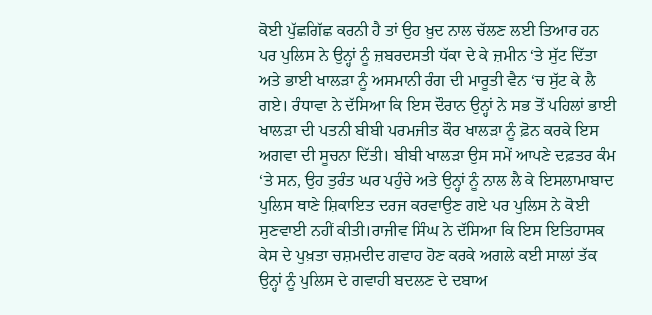ਕੋਈ ਪੁੱਛਗਿੱਛ ਕਰਨੀ ਹੈ ਤਾਂ ਉਹ ਖ਼ੁਦ ਨਾਲ ਚੱਲਣ ਲਈ ਤਿਆਰ ਹਨ ਪਰ ਪੁਲਿਸ ਨੇ ਉਨ੍ਹਾਂ ਨੂੰ ਜ਼ਬਰਦਸਤੀ ਧੱਕਾ ਦੇ ਕੇ ਜ਼ਮੀਨ ‘ਤੇ ਸੁੱਟ ਦਿੱਤਾ ਅਤੇ ਭਾਈ ਖਾਲੜਾ ਨੂੰ ਅਸਮਾਨੀ ਰੰਗ ਦੀ ਮਾਰੂਤੀ ਵੈਨ ‘ਚ ਸੁੱਟ ਕੇ ਲੈ ਗਏ। ਰੰਧਾਵਾ ਨੇ ਦੱਸਿਆ ਕਿ ਇਸ ਦੌਰਾਨ ਉਨ੍ਹਾਂ ਨੇ ਸਭ ਤੋਂ ਪਹਿਲਾਂ ਭਾਈ ਖਾਲੜਾ ਦੀ ਪਤਨੀ ਬੀਬੀ ਪਰਮਜੀਤ ਕੌਰ ਖਾਲੜਾ ਨੂੰ ਫ਼ੋਨ ਕਰਕੇ ਇਸ ਅਗਵਾ ਦੀ ਸੂਚਨਾ ਦਿੱਤੀ। ਬੀਬੀ ਖਾਲੜਾ ਉਸ ਸਮੇਂ ਆਪਣੇ ਦਫ਼ਤਰ ਕੰਮ ‘ਤੇ ਸਨ, ਉਹ ਤੁਰੰਤ ਘਰ ਪਹੁੰਚੇ ਅਤੇ ਉਨ੍ਹਾਂ ਨੂੰ ਨਾਲ ਲੈ ਕੇ ਇਸਲਾਮਾਬਾਦ ਪੁਲਿਸ ਥਾਣੇ ਸ਼ਿਕਾਇਤ ਦਰਜ ਕਰਵਾਉਣ ਗਏ ਪਰ ਪੁਲਿਸ ਨੇ ਕੋਈ ਸੁਣਵਾਈ ਨਹੀਂ ਕੀਤੀ।ਰਾਜੀਵ ਸਿੰਘ ਨੇ ਦੱਸਿਆ ਕਿ ਇਸ ਇਤਿਹਾਸਕ ਕੇਸ ਦੇ ਪੁਖ਼ਤਾ ਚਸ਼ਮਦੀਦ ਗਵਾਹ ਹੋਣ ਕਰਕੇ ਅਗਲੇ ਕਈ ਸਾਲਾਂ ਤੱਕ ਉਨ੍ਹਾਂ ਨੂੰ ਪੁਲਿਸ ਦੇ ਗਵਾਹੀ ਬਦਲਣ ਦੇ ਦਬਾਅ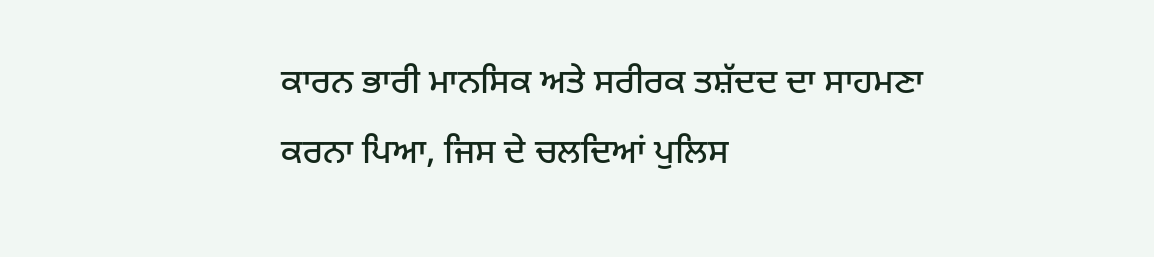ਕਾਰਨ ਭਾਰੀ ਮਾਨਸਿਕ ਅਤੇ ਸਰੀਰਕ ਤਸ਼ੱਦਦ ਦਾ ਸਾਹਮਣਾ ਕਰਨਾ ਪਿਆ, ਜਿਸ ਦੇ ਚਲਦਿਆਂ ਪੁਲਿਸ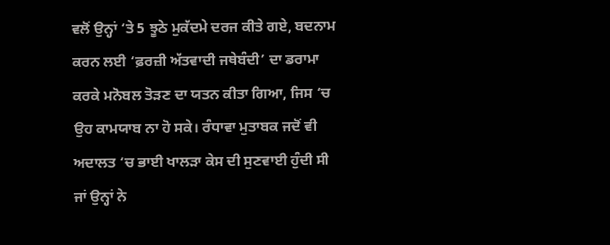ਵਲੋਂ ਉਨ੍ਹਾਂ ‘ਤੇ 5 ਝੂਠੇ ਮੁਕੱਦਮੇ ਦਰਜ ਕੀਤੇ ਗਏ, ਬਦਨਾਮ ਕਰਨ ਲਈ ‘ਫ਼ਰਜ਼ੀ ਅੱਤਵਾਦੀ ਜਥੇਬੰਦੀ’ ਦਾ ਡਰਾਮਾ ਕਰਕੇ ਮਨੋਬਲ ਤੋੜਣ ਦਾ ਯਤਨ ਕੀਤਾ ਗਿਆ, ਜਿਸ ‘ਚ ਉਹ ਕਾਮਯਾਬ ਨਾ ਹੋ ਸਕੇ। ਰੰਧਾਵਾ ਮੁਤਾਬਕ ਜਦੋਂ ਵੀ ਅਦਾਲਤ ‘ਚ ਭਾਈ ਖਾਲੜਾ ਕੇਸ ਦੀ ਸੁਣਵਾਈ ਹੁੰਦੀ ਸੀ ਜਾਂ ਉਨ੍ਹਾਂ ਨੇ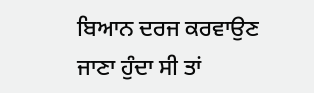ਬਿਆਨ ਦਰਜ ਕਰਵਾਉਣ ਜਾਣਾ ਹੁੰਦਾ ਸੀ ਤਾਂ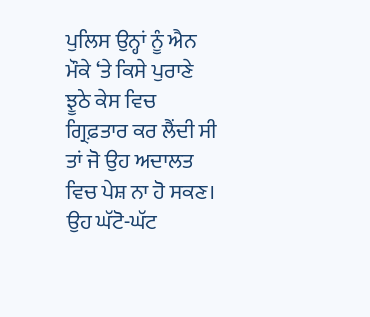ਪੁਲਿਸ ਉਨ੍ਹਾਂ ਨੂੰ ਐਨ ਮੌਕੇ ‘ਤੇ ਕਿਸੇ ਪੁਰਾਣੇ ਝੂਠੇ ਕੇਸ ਵਿਚ ਗ੍ਰਿਫ਼ਤਾਰ ਕਰ ਲੈਂਦੀ ਸੀ ਤਾਂ ਜੋ ਉਹ ਅਦਾਲਤ ਵਿਚ ਪੇਸ਼ ਨਾ ਹੋ ਸਕਣ। ਉਹ ਘੱਟੋ-ਘੱਟ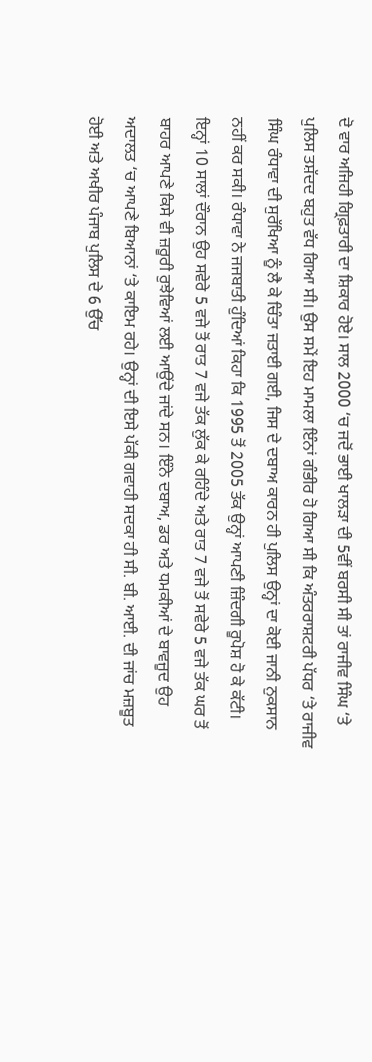ਦੋ ਵਾਰ ਅਜਿਹੀ ਗ੍ਰਿਫ਼ਤਾਰੀ ਦਾ ਸ਼ਿਕਾਰ ਹੋਏ। ਸਾਲ 2000 ‘ਚ ਜਦੋਂ ਭਾਈ ਖਾਲੜਾ ਦੀ 5ਵੀਂ ਬਰਸੀ ਸੀ ਤਾਂ ਰਾਜੀਵ ਸਿੰਘ ‘ਤੇ ਪੁਲਿਸ ਤਸ਼ੱਦਦ ਬਹੁਤ ਵੱਧ ਗਿਆ ਸੀ। ਉਸ ਸਮੇਂ ਇਹ ਮਾਮਲਾ ਇੰਨਾਂ ਗੰਭੀਰ ਹੋ ਗਿਆ ਸੀ ਕਿ ਅੰਤਰਰਾਸ਼ਟਰੀ ਪੱਧਰ ‘ਤੇ ਰਾਜੀਵ ਸਿੰਘ ਰੰਧਾਵਾ ਦੀ ਸੁਰੱਖਿਆ ਨੂੰ ਲੈ ਕੇ ਚਿੰਤਾ ਜਤਾਈ ਗਈ, ਜਿਸ ਦੇ ਦਬਾਅ ਕਾਰਨ ਹੀ ਪੁਲਿਸ ਉਨ੍ਹਾਂ ਦਾ ਕੋਈ ਜਾਨੀ ਨੁਕਸਾਨ ਨਹੀਂ ਕਰ ਸਕੀ। ਰੰਧਾਵਾ ਨੇ ਜਜਬਾਤੀ ਹੁੰਦਿਆਂ ਕਿਹਾ ਕਿ 1995 ਤੋਂ 2005 ਤੱਕ ਉਨ੍ਹਾਂ ਆਪਣੀ ਜ਼ਿੰਦਗੀ ਰੂਪੋਸ਼ ਹੋ ਕੇ ਕੱਟੀ। ਇਨ੍ਹਾਂ 10 ਸਾਲਾਂ ਦੌਰਾਨ ਉਹ ਸਵੇਰੇ 5 ਵਜੇ ਤੋਂ ਰਾਤ 7 ਵਜੇ ਤੱਕ ਲੁੱਕ ਕੇ ਰਹਿੰਦੇ ਅਤੇ ਰਾਤ 7 ਵਜੇ ਤੋਂ ਸਵੇਰੇ 5 ਵਜੇ ਤੱਕ ਘਰ ਤੋਂ ਬਾਹਰ ਆਪਣੇ ਕਿਸੇ ਵੀ ਜ਼ਰੂਰੀ ਰੁਝੇਵਿਆਂ ਲਈ ਆਉਂਦੇ ਜਾਂਦੇ ਸਨ। ਇੰਨੇ ਦਬਾਅ, ਡਰ ਅਤੇ ਧਮਕੀਆਂ ਦੇ ਬਾਵਜੂਦ ਉਹ ਅਦਾਲਤ ‘ਚ ਆਪਣੇ ਬਿਆਨਾਂ ‘ਤੇ ਕਾਇਮ ਰਹੇ। ਉਨ੍ਹਾਂ ਦੀ ਇਸੇ ਪੱਕੀ ਗਵਾਹੀ ਸਦਕਾ ਹੀ ਸੀ. ਬੀ. ਆਈ. ਦੀ ਜਾਂਚ ਮਜ਼ਬੂਤ ਹੋਈ ਅਤੇ ਅਖੀਰ ਪੰਜਾਬ ਪੁਲਿਸ ਦੇ 6 ਉੱਚ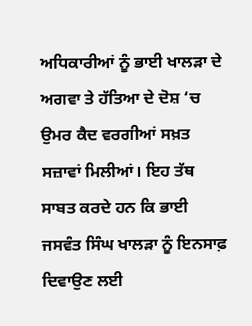ਅਧਿਕਾਰੀਆਂ ਨੂੰ ਭਾਈ ਖਾਲੜਾ ਦੇ ਅਗਵਾ ਤੇ ਹੱਤਿਆ ਦੇ ਦੋਸ਼ ‘ਚ ਉਮਰ ਕੈਦ ਵਰਗੀਆਂ ਸਖ਼ਤ ਸਜ਼ਾਵਾਂ ਮਿਲੀਆਂ। ਇਹ ਤੱਥ ਸਾਬਤ ਕਰਦੇ ਹਨ ਕਿ ਭਾਈ ਜਸਵੰਤ ਸਿੰਘ ਖਾਲੜਾ ਨੂੰ ਇਨਸਾਫ਼ ਦਿਵਾਉਣ ਲਈ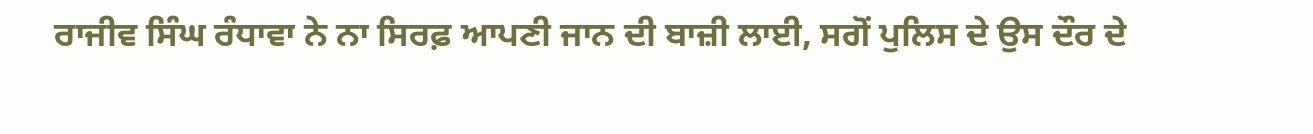ਰਾਜੀਵ ਸਿੰਘ ਰੰਧਾਵਾ ਨੇ ਨਾ ਸਿਰਫ਼ ਆਪਣੀ ਜਾਨ ਦੀ ਬਾਜ਼ੀ ਲਾਈ, ਸਗੋਂ ਪੁਲਿਸ ਦੇ ਉਸ ਦੌਰ ਦੇ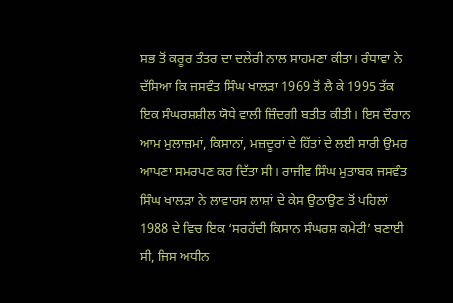ਸਭ ਤੋਂ ਕਰੂਰ ਤੰਤਰ ਦਾ ਦਲੇਰੀ ਨਾਲ ਸਾਹਮਣਾ ਕੀਤਾ। ਰੰਧਾਵਾ ਨੇ ਦੱਸਿਆ ਕਿ ਜਸਵੰਤ ਸਿੰਘ ਖਾਲੜਾ 1969 ਤੋਂ ਲੈ ਕੇ 1995 ਤੱਕ ਇਕ ਸੰਘਰਸ਼ਸ਼ੀਲ ਯੋਧੇ ਵਾਲੀ ਜ਼ਿੰਦਗੀ ਬਤੀਤ ਕੀਤੀ। ਇਸ ਦੌਰਾਨ ਆਮ ਮੁਲਾਜ਼ਮਾਂ, ਕਿਸਾਨਾਂ, ਮਜ਼ਦੂਰਾਂ ਦੇ ਹਿੱਤਾਂ ਦੇ ਲਈ ਸਾਰੀ ਉਮਰ ਆਪਣਾ ਸਮਰਪਣ ਕਰ ਦਿੱਤਾ ਸੀ। ਰਾਜੀਵ ਸਿੰਘ ਮੁਤਾਬਕ ਜਸਵੰਤ ਸਿੰਘ ਖਾਲੜਾ ਨੇ ਲਾਵਾਰਸ ਲਾਸ਼ਾਂ ਦੇ ਕੇਸ ਉਠਾਉਣ ਤੋਂ ਪਹਿਲਾਂ 1988 ਦੇ ਵਿਚ ਇਕ ‘ਸਰਹੱਦੀ ਕਿਸਾਨ ਸੰਘਰਸ਼ ਕਮੇਟੀ’ ਬਣਾਈ ਸੀ, ਜਿਸ ਅਧੀਨ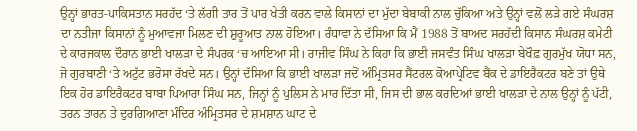ਉਨ੍ਹਾਂ ਭਾਰਤ-ਪਾਕਿਸਤਾਨ ਸਰਹੱਦ ‘ਤੇ ਲੱਗੀ ਤਾਰ ਤੋਂ ਪਾਰ ਖੇਤੀ ਕਰਨ ਵਾਲੇ ਕਿਸਾਨਾਂ ਦਾ ਮੁੱਦਾ ਬੇਬਾਕੀ ਨਾਲ ਚੁੱਕਿਆ ਅਤੇ ਉਨ੍ਹਾਂ ਵਲੋਂ ਲੜੇ ਗਏ ਸੰਘਰਸ਼ ਦਾ ਨਤੀਜਾ ਕਿਸਾਨਾਂ ਨੂੰ ਮੁਆਵਜਾ ਮਿਲਣ ਦੀ ਸ਼ੁਰੂਆਤ ਨਾਲ ਹੋਇਆ। ਰੰਧਾਵਾ ਨੇ ਦੱਸਿਆ ਕਿ ਮੈਂ 1988 ਤੋਂ ਬਾਅਦ ਸਰਹੱਦੀ ਕਿਸਾਨ ਸੰਘਰਸ਼ ਕਮੇਟੀ ਦੇ ਕਾਰਜਕਾਲ ਦੌਰਾਨ ਭਾਈ ਖਾਲੜਾ ਦੇ ਸੰਪਰਕ ‘ਚ ਆਇਆ ਸੀ। ਰਾਜੀਵ ਸਿੰਘ ਨੇ ਕਿਹਾ ਕਿ ਭਾਈ ਜਸਵੰਤ ਸਿੰਘ ਖਾਲੜਾ ਬੇਖੌਫ਼ ਗੁਰਮੁੱਖ ਯੋਧਾ ਸਨ, ਜੋ ਗੁਰਬਾਣੀ ‘ਤੇ ਅਟੁੱਟ ਭਰੋਸਾ ਰੱਖਦੇ ਸਨ। ਉਨ੍ਹਾਂ ਦੱਸਿਆ ਕਿ ਭਾਈ ਖਾਲੜਾ ਜਦੋਂ ਅੰਮ੍ਰਿਤਸਰ ਸੈਂਟਰਲ ਕੋਆਪ੍ਰੇਟਿਵ ਬੈਂਕ ਦੇ ਡਾਇਰੈਕਟਰ ਬਣੇ ਤਾਂ ਉਥੇ ਇਕ ਹੋਰ ਡਾਇਰੈਕਟਰ ਬਾਬਾ ਪਿਆਰਾ ਸਿੰਘ ਸਨ, ਜਿਨ੍ਹਾਂ ਨੂੰ ਪੁਲਿਸ ਨੇ ਮਾਰ ਦਿੱਤਾ ਸੀ, ਜਿਸ ਦੀ ਭਾਲ ਕਰਦਿਆਂ ਭਾਈ ਖਾਲੜਾ ਦੇ ਨਾਲ ਉਨ੍ਹਾਂ ਨੂੰ ਪੱਟੀ, ਤਰਨ ਤਾਰਨ ਤੇ ਦੁਰਗਿਆਣਾ ਮੰਦਿਰ ਅੰਮ੍ਰਿਤਸਰ ਦੇ ਸ਼ਮਸ਼ਾਨ ਘਾਟ ਦੇ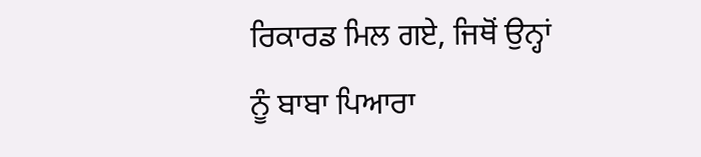ਰਿਕਾਰਡ ਮਿਲ ਗਏ, ਜਿਥੋਂ ਉਨ੍ਹਾਂ ਨੂੰ ਬਾਬਾ ਪਿਆਰਾ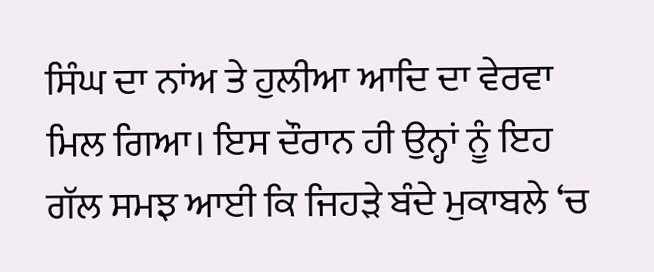ਸਿੰਘ ਦਾ ਨਾਂਅ ਤੇ ਹੁਲੀਆ ਆਦਿ ਦਾ ਵੇਰਵਾ ਮਿਲ ਗਿਆ। ਇਸ ਦੌਰਾਨ ਹੀ ਉਨ੍ਹਾਂ ਨੂੰ ਇਹ ਗੱਲ ਸਮਝ ਆਈ ਕਿ ਜਿਹੜੇ ਬੰਦੇ ਮੁਕਾਬਲੇ ‘ਚ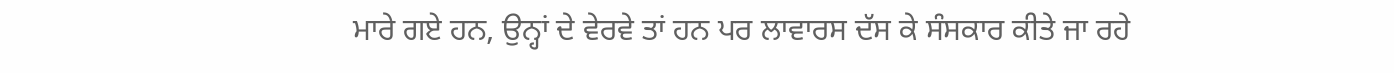ਮਾਰੇ ਗਏ ਹਨ, ਉਨ੍ਹਾਂ ਦੇ ਵੇਰਵੇ ਤਾਂ ਹਨ ਪਰ ਲਾਵਾਰਸ ਦੱਸ ਕੇ ਸੰਸਕਾਰ ਕੀਤੇ ਜਾ ਰਹੇ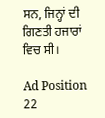ਸਨ, ਜਿਨ੍ਹਾਂ ਦੀ ਗਿਣਤੀ ਹਜਾਰਾਂ ਵਿਚ ਸੀ।

Ad Position 22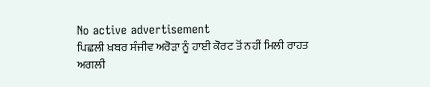No active advertisement
ਪਿਛਲੀ ਖ਼ਬਰ ਸੰਜੀਵ ਅਰੋੜਾ ਨੂੰ ਹਾਈ ਕੋਰਟ ਤੋਂ ਨਹੀਂ ਮਿਲੀ ਰਾਹਤ ਅਗਲੀ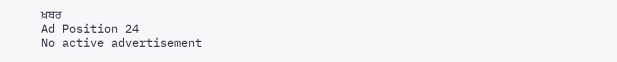ਖ਼ਬਰ
Ad Position 24
No active advertisement